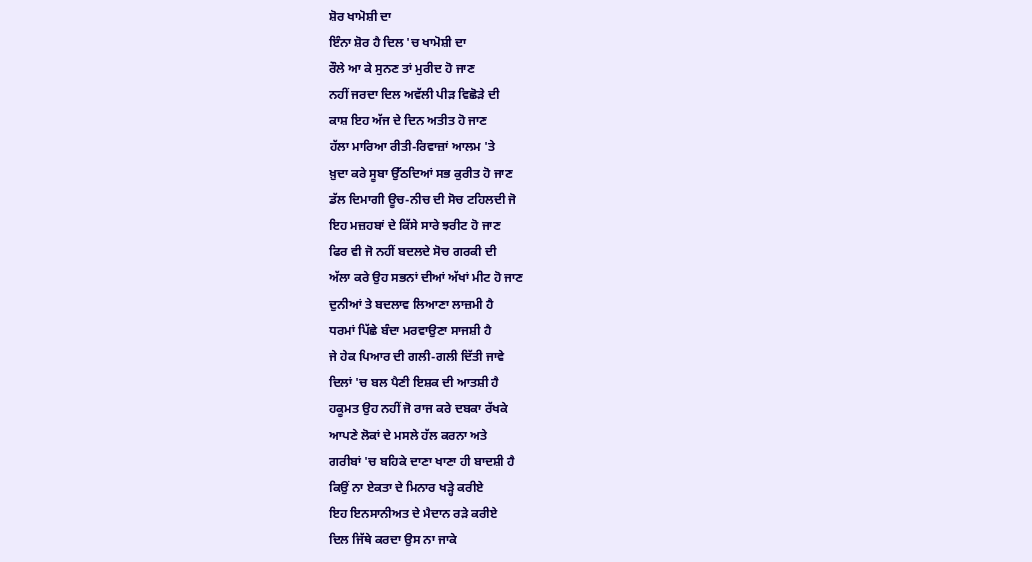ਸ਼ੋਰ ਖਾਮੋਸ਼ੀ ਦਾ
ਇੰਨਾ ਸ਼ੋਰ ਹੈ ਦਿਲ 'ਚ ਖਾਮੋਸ਼ੀ ਦਾ
ਰੌਲੇ ਆ ਕੇ ਸੁਨਣ ਤਾਂ ਮੁਰੀਦ ਹੋ ਜਾਣ
ਨਹੀਂ ਜਰਦਾ ਦਿਲ ਅਵੱਲੀ ਪੀੜ ਵਿਛੋੜੇ ਦੀ
ਕਾਸ਼ ਇਹ ਅੱਜ ਦੇ ਦਿਨ ਅਤੀਤ ਹੋ ਜਾਣ
ਹੱਲਾ ਮਾਰਿਆ ਰੀਤੀ-ਰਿਵਾਜ਼ਾਂ ਆਲਮ 'ਤੇ
ਖ਼ੁਦਾ ਕਰੇ ਸੂਬਾ ਉੱਠਦਿਆਂ ਸਭ ਕੁਰੀਤ ਹੋ ਜਾਣ
ਡੱਲ ਦਿਮਾਗੀ ਊਚ-ਨੀਚ ਦੀ ਸੋਚ ਟਹਿਲਦੀ ਜੋ
ਇਹ ਮਜ਼ਹਬਾਂ ਦੇ ਕਿੱਸੇ ਸਾਰੇ ਝਰੀਟ ਹੋ ਜਾਣ
ਫਿਰ ਵੀ ਜੋ ਨਹੀਂ ਬਦਲਦੇ ਸੋਚ ਗਰਕੀ ਦੀ
ਅੱਲਾ ਕਰੇ ਉਹ ਸਭਨਾਂ ਦੀਆਂ ਅੱਖਾਂ ਮੀਟ ਹੋ ਜਾਣ
ਦੁਨੀਆਂ ਤੇ ਬਦਲਾਵ ਲਿਆਣਾ ਲਾਜ਼ਮੀ ਹੈ
ਧਰਮਾਂ ਪਿੱਛੇ ਬੰਦਾ ਮਰਵਾਉਣਾ ਸਾਜਸ਼ੀ ਹੈ
ਜੇ ਹੇਕ ਪਿਆਰ ਦੀ ਗਲੀ-ਗਲੀ ਦਿੱਤੀ ਜਾਵੇ
ਦਿਲਾਂ 'ਚ ਬਲ ਪੈਣੀ ਇਸ਼ਕ ਦੀ ਆਤਸ਼ੀ ਹੈ
ਹਕੂਮਤ ਉਹ ਨਹੀਂ ਜੋ ਰਾਜ ਕਰੇ ਦਬਕਾ ਰੱਖਕੇ
ਆਪਣੇ ਲੋਕਾਂ ਦੇ ਮਸਲੇ ਹੱਲ ਕਰਨਾ ਅਤੇ
ਗਰੀਬਾਂ 'ਚ ਬਹਿਕੇ ਦਾਣਾ ਖਾਣਾ ਹੀ ਬਾਦਸ਼ੀ ਹੈ
ਕਿਉਂ ਨਾ ਏਕਤਾ ਦੇ ਮਿਨਾਰ ਖੜ੍ਹੇ ਕਰੀਏ
ਇਹ ਇਨਸਾਨੀਅਤ ਦੇ ਮੈਦਾਨ ਰੜੇ ਕਰੀਏ
ਦਿਲ ਜਿੱਥੇ ਕਰਦਾ ਉਸ ਨਾ ਜਾਕੇ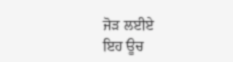ਜੋੜ ਲਈਏ
ਇਹ ਊਚ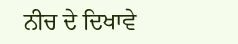ਨੀਚ ਦੇ ਦਿਖਾਵੇ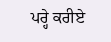ਪਰ੍ਹੇ ਕਰੀਏ